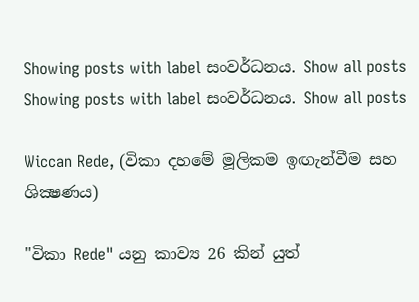Showing posts with label සංවර්ධනය. Show all posts
Showing posts with label සංවර්ධනය. Show all posts

Wiccan Rede, (විකා දහමේ මූලිකම ඉඟැන්වීම සහ ශික්‍ෂණය)

"විකා Rede" යනු කාව්‍ය 26 කින් යුත්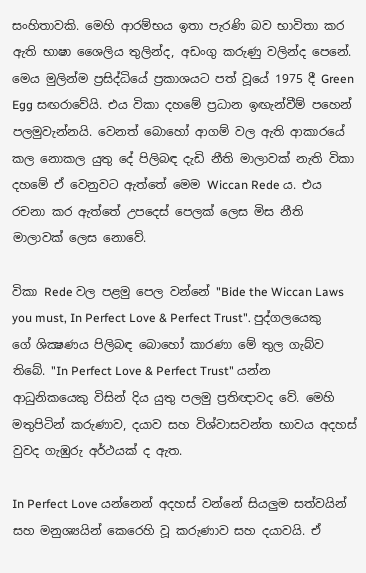සංහිතාවකි. මෙහි ආරම්භය ඉතා පැරණි බව භාවිතා කර ඇති භාෂා ශෛලිය තුලින්ද, අඩංගු කරුණු වලින්ද පෙනේ. මෙය මුලින්ම ප්‍රසිද්ධියේ ප්‍රකාශයට පත් වූයේ 1975 දී Green Egg සඟරාවේයි. එය විකා දහමේ ප්‍රධාන ඉඟැන්වීම් පහෙන් පලමුවැන්නයි. වෙනත් බොහෝ ආගම් වල ඇති ආකාරයේ කල නොකල යුතු දේ පිලිබඳ දැඩි නීති මාලාවක් නැති විකා දහමේ ඒ වෙනුවට ඇත්තේ මෙම Wiccan Rede ය. එය රචනා කර ඇත්තේ උපදෙස් පෙලක් ලෙස මිස නීති මාලාවක් ලෙස නොවේ.

විකා Rede වල පළමු පෙල වන්නේ "Bide the Wiccan Laws you must, In Perfect Love & Perfect Trust". පුද්ගලයෙකු ගේ ශික්‍ෂණය පිලිබඳ බොහෝ කාරණා මේ තුල ගැබ්ව තිබේ. "In Perfect Love & Perfect Trust" යන්න ආධුනිකයෙකු විසින් දිය යුතු පලමු ප්‍රතිඥාවද වේ. මෙහි මතුපිටින් කරුණාව, දයාව සහ විශ්වාසවන්ත භාවය අදහස් වුවද ගැඹුරු අර්ථයක් ද ඇත.

In Perfect Love යන්නෙන් අදහස් වන්නේ සියලුම සත්වයින් සහ මනුශ්‍යයින් කෙරෙහි වූ කරුණාව සහ දයාවයි. ඒ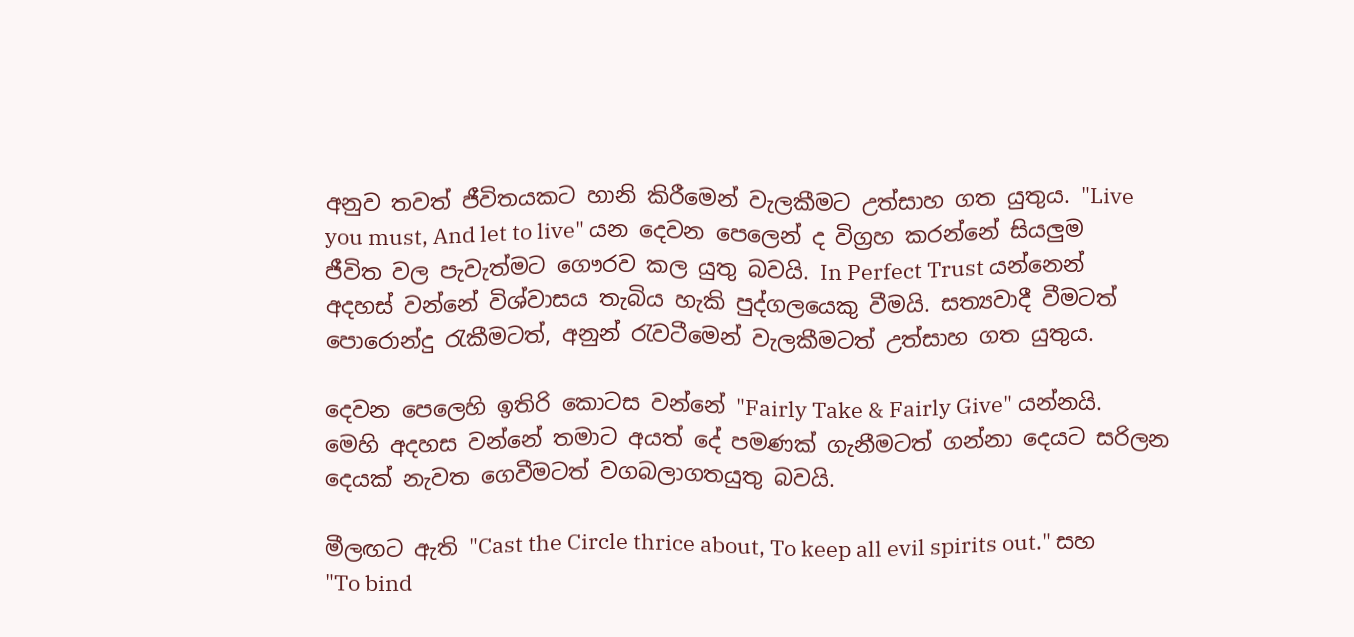අනුව තවත් ජීවිතයකට හානි කිරීමෙන් වැලකීමට උත්සාහ ගත යුතුය. "Live you must, And let to live" යන දෙවන පෙලෙන් ද විග්‍රහ කරන්නේ සියලුම ජීවිත වල පැවැත්මට ගෞරව කල යුතු බවයි. In Perfect Trust යන්නෙන් අදහස් වන්නේ විශ්වාසය තැබිය හැකි පුද්ගලයෙකු වීමයි. සත්‍යවාදී වීමටත් පොරොන්දු රැකීමටත්, අනුන් රැවටීමෙන් වැලකීමටත් උත්සාහ ගත යුතුය.

දෙවන පෙලෙහි ඉතිරි කොටස වන්නේ "Fairly Take & Fairly Give" යන්නයි. මෙහි අදහස වන්නේ තමාට අයත් දේ පමණක් ගැනීමටත් ගන්නා දෙයට සරිලන දෙයක් නැවත ගෙවීමටත් වගබලාගතයුතු බවයි.

මීලඟට ඇති "Cast the Circle thrice about, To keep all evil spirits out." සහ "To bind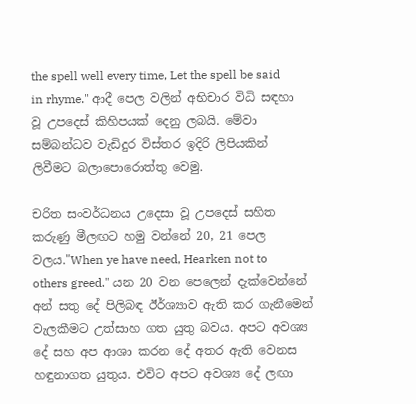the spell well every time, Let the spell be said in rhyme." ආදී පෙල වලින් අභිචාර විධි සඳහා වූ උපදෙස් කිහිපයක් දෙනු ලබයි. මේවා සම්බන්ධව වැඩිදුර විස්තර ඉදිරි ලිපියකින් ලිවීමට බලාපොරොත්තු වෙමු.

චරිත සංවර්ධනය උදෙසා වූ උපදෙස් සහිත කරුණු මීලඟට හමු වන්නේ 20, 21 පෙල වලය."When ye have need, Hearken not to others greed." යන 20 වන පෙලෙන් දැක්වෙන්නේ අන් සතු දේ පිලිබඳ ඊර්ශ්‍යාව ඇති කර ගැනීමෙන් වැලකීමට උත්සාහ ගත යුතු බවය. අපට අවශ්‍ය දේ සහ අප ආශා කරන දේ අතර ඇති වෙනස හඳුනාගත යුතුය. එවිට අපට අවශ්‍ය දේ ලඟා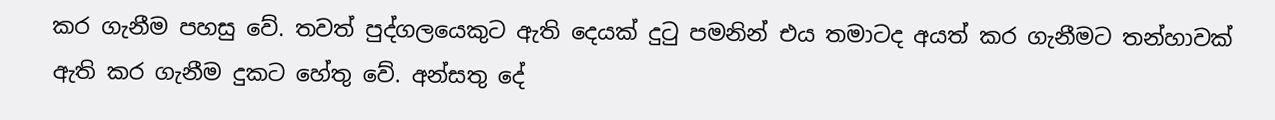කර ගැනීම පහසු වේ. තවත් පුද්ගලයෙකුට ඇති දෙයක් දුටු පමනින් එය තමාටද අයත් කර ගැනීමට තන්හාවක් ඇති කර ගැනීම දුකට හේතු වේ. අන්සතු දේ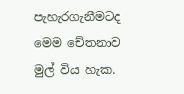පැහැරගැනීමටද මෙම චේතනාව මුල් විය හැක.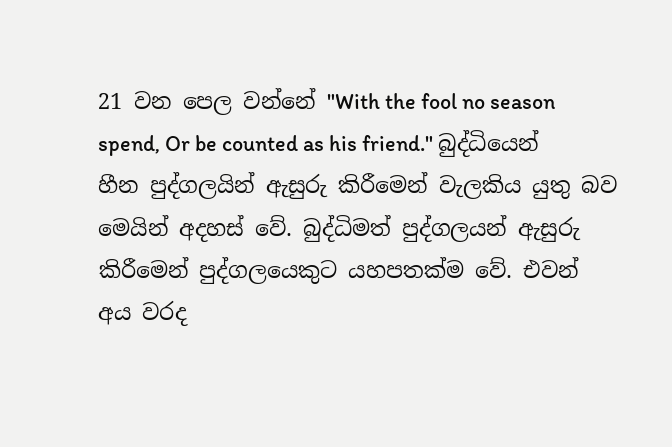21 වන පෙල වන්නේ "With the fool no season spend, Or be counted as his friend." බුද්ධියෙන් හීන පුද්ගලයින් ඇසුරු කිරීමෙන් වැලකිය යුතු බව මෙයින් අදහස් වේ. බුද්ධිමත් පුද්ගලයන් ඇසුරු කිරීමෙන් පුද්ගලයෙකුට යහපතක්ම වේ. එවන් අය වරද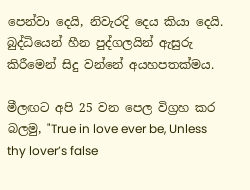පෙන්වා දෙයි, නිවැරදි දෙය කියා දෙයි. බුද්ධියෙන් හීන පුද්ගලයින් ඇසුරු කිරීමෙන් සිදු වන්නේ අයහපතක්මය.

මීලඟට අපි 25 වන පෙල විග්‍රහ කර බලමු, "True in love ever be, Unless thy lover’s false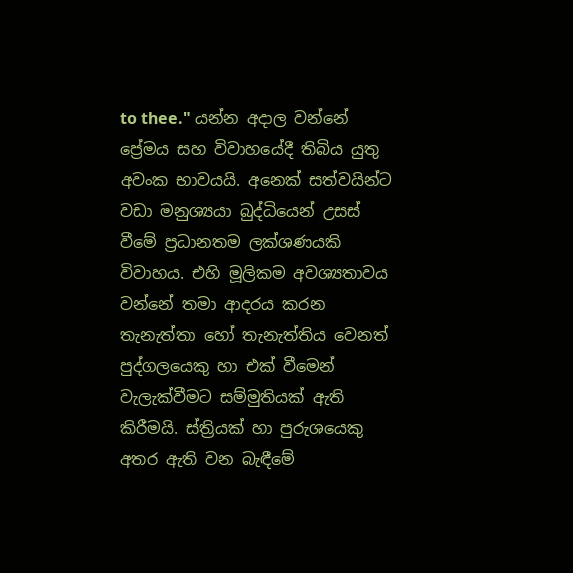to thee." යන්න අදාල වන්නේ ප්‍රේමය සහ විවාහයේදී තිබිය යුතු අවංක භාවයයි. අනෙක් සත්වයින්ට වඩා මනුශ්‍යයා බුද්ධියෙන් උසස් වීමේ ප්‍රධානතම ලක්ශණයකි විවාහය. එහි මූලිකම අවශ්‍යතාවය වන්නේ තමා ආදරය කරන තැනැත්තා හෝ තැනැත්තිය වෙනත් පුද්ගලයෙකු හා එක් වීමෙන් වැලැක්වීමට සම්මුතියක් ඇති කිරීමයි. ස්ත්‍රියක් හා පුරුශයෙකු අතර ඇති වන බැඳීමේ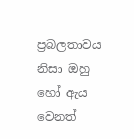ප්‍රබලතාවය නිසා ඔහු හෝ ඇය වෙනත්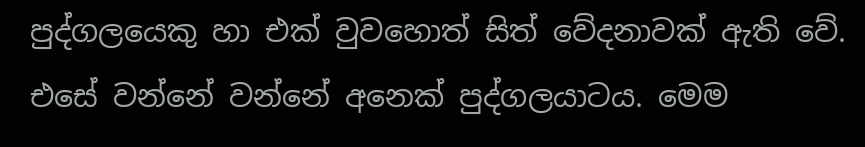පුද්ගලයෙකු හා එක් වුවහොත් සිත් වේදනාවක් ඇති වේ. එසේ වන්නේ වන්නේ අනෙක් පුද්ගලයාටය. මෙම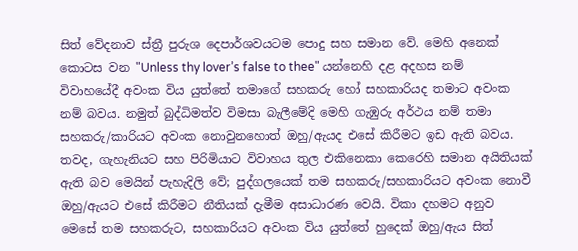සිත් වේදනාව ස්ත්‍රී පුරුශ දෙපාර්ශවයටම පොදු සහ සමාන වේ. මෙහි අනෙක් කොටස වන "Unless thy lover’s false to thee" යන්නෙහි දළ අදහස නම් විවාහයේදී අවංක විය යුත්තේ තමාගේ සහකරු හෝ සහකාරියද තමාට අවංක නම් බවය. නමුත් බුද්ධිමත්ව විමසා බැලීමේදි මෙහි ගැඹුරු අර්ථය නම් තමා සහකරු/කාරියට අවංක නොවුනහොත් ඔහු/ඇයද එසේ කිරීමට ඉඩ ඇති බවය. තවද, ගැහැනියට සහ පිරිමියාට විවාහය තුල එකිනෙකා කෙරෙහි සමාන අයිතියක් ඇති බව මෙයින් පැහැදිලි වේ; පුද්ගලයෙක් තම සහකරු/සහකාරියට අවංක නොවී ඔහු/ඇයට එසේ කිරීමට නීතියක් දැමීම අසාධාරණ වෙයි. විකා දහමට අනුව මෙසේ තම සහකරුට, සහකාරියට අවංක විය යුත්තේ හුදෙක් ඔහු/ඇය සිත්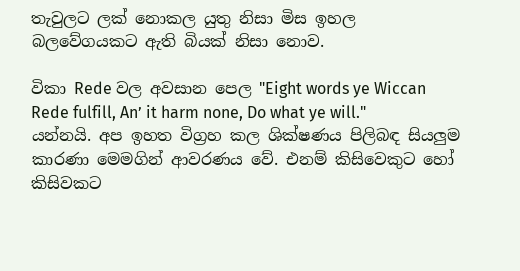තැවුලට ලක් නොකල යුතු නිසා මිස ඉහල බලවේගයකට ඇති බියක් නිසා නොව.

විකා Rede වල අවසාන පෙල "Eight words ye Wiccan Rede fulfill, An’ it harm none, Do what ye will." යන්නයි. අප ඉහත විග්‍රහ කල ශික්ෂණය පිලිබඳ සියලුම කාරණා මෙමගින් ආවරණය වේ. එනම් කිසිවෙකුට හෝ කිසිවකට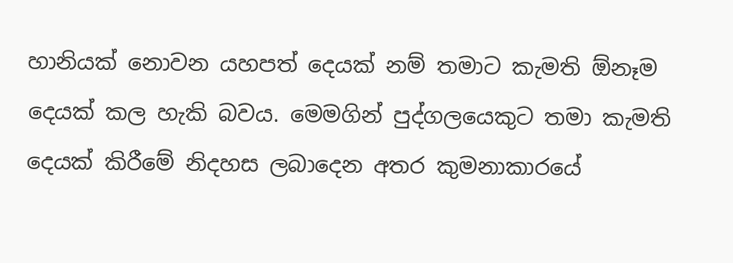හානියක් නොවන යහපත් දෙයක් නම් තමාට කැමති ඕනෑම දෙයක් කල හැකි බවය. මෙමගින් පුද්ගලයෙකුට තමා කැමති දෙයක් කිරීමේ නිදහස ලබාදෙන අතර කුමනාකාරයේ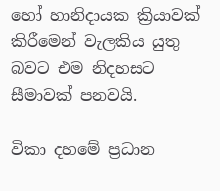හෝ හානිදායක ක්‍රියාවක් කිරීමෙන් වැලකිය යුතු බවට එම නිදහසට සීමාවක් පනවයි.

විකා දහමේ ප්‍රධාන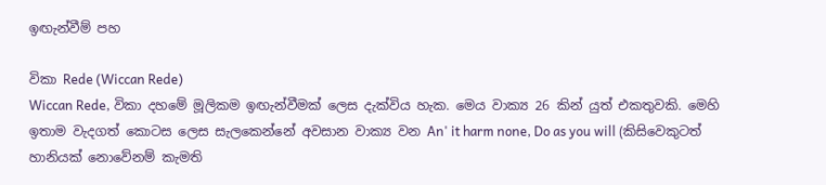ඉඟැන්වීම් පහ

විකා Rede (Wiccan Rede)
Wiccan Rede, විකා දහමේ මූලිකම ඉඟැන්වීමක් ලෙස දැක්විය හැක. මෙය වාක්‍ය 26 කින් යුත් එකතුවකි. මෙහි ඉතාම වැදගත් කොටස ලෙස සැලකෙන්නේ අවසාන වාක්‍ය වන An' it harm none, Do as you will (කිසිවෙකුටත් හානියක් නොවේනම් කැමති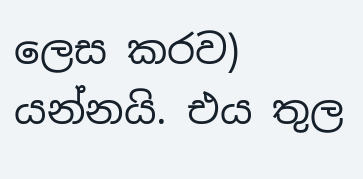ලෙස කරව) යන්නයි. එය තුල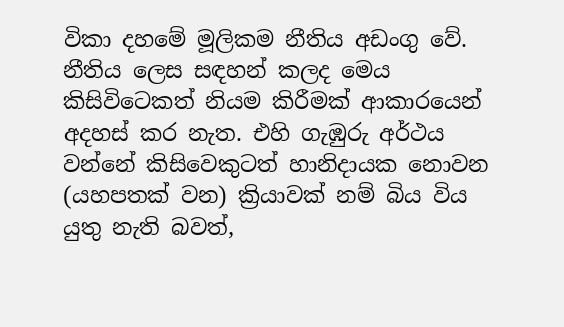විකා දහමේ මූලිකම නීතිය අඩංගු වේ. නීතිය ලෙස සඳහන් කලද මෙය කිසිවිටෙකත් නියම කිරීමක් ආකාරයෙන් අදහස් කර නැත. එහි ගැඹුරු අර්ථය වන්නේ කිසිවෙකුටත් හානිදායක නොවන (යහපතක් වන) ක්‍රියාවක් නම් බිය විය යුතු නැති බවත්,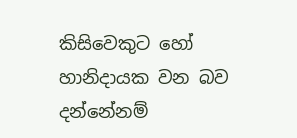කිසිවෙකුට හෝ හානිදායක වන බව දන්නේනම්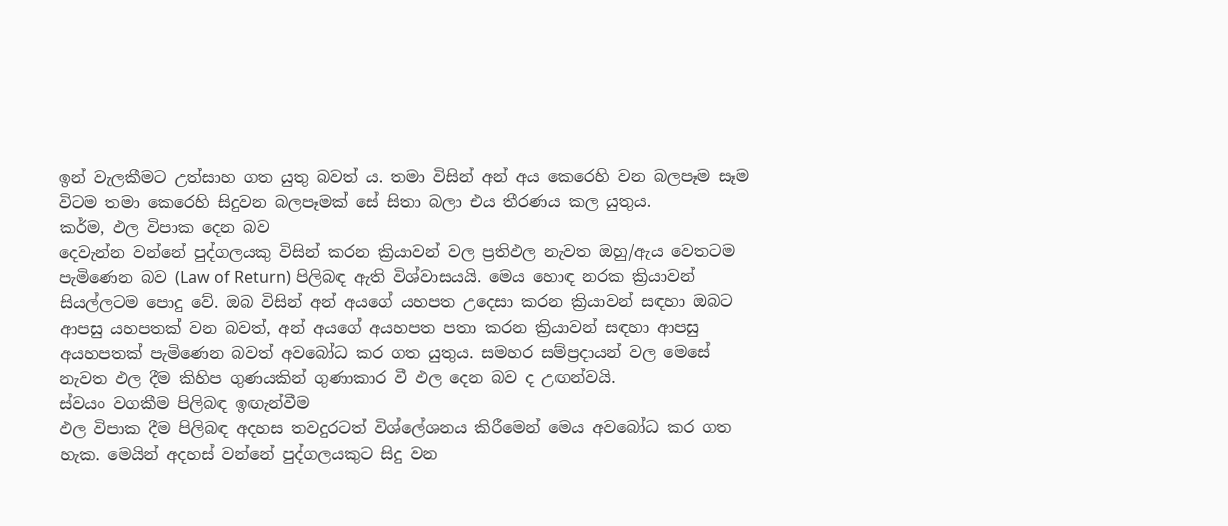ඉන් වැලකීමට උත්සාහ ගත යුතු බවත් ය. තමා විසින් අන් අය කෙරෙහි වන බලපෑම සෑම විටම තමා කෙරෙහි සිදුවන බලපෑමක් සේ සිතා බලා එය තීරණය කල යුතුය.
කර්ම, ඵල විපාක දෙන බව
දෙවැන්න වන්නේ පුද්ගලයකු විසින් කරන ක්‍රියාවන් වල ප්‍රතිඵල නැවත ඔහු/ඇය වෙතටම පැමිණෙන බව (Law of Return) පිලිබඳ ඇති විශ්වාසයයි. මෙය හොඳ නරක ක්‍රියාවන් සියල්ලටම පොදු වේ. ඔබ විසින් අන් අයගේ යහපත උදෙසා කරන ක්‍රියාවන් සඳහා ඔබට ආපසු යහපතක් වන බවත්, අන් අයගේ අයහපත පතා කරන ක්‍රියාවන් සඳහා ආපසු අයහපතක් පැමිණෙන බවත් අවබෝධ කර ගත යුතුය. සමහර සම්ප්‍රදායන් වල මෙසේ නැවත ඵල දීම කිහිප ගුණයකින් ගුණාකාර වී ඵල දෙන බව ද උඟන්වයි.
ස්වයං වගකීම පිලිබඳ ඉඟැන්වීම
ඵල විපාක දීම පිලිබඳ අදහස තවදුරටත් විශ්ලේශනය කිරීමෙන් මෙය අවබෝධ කර ගත හැක. මෙයින් අදහස් වන්නේ පුද්ගලයකුට සිදු වන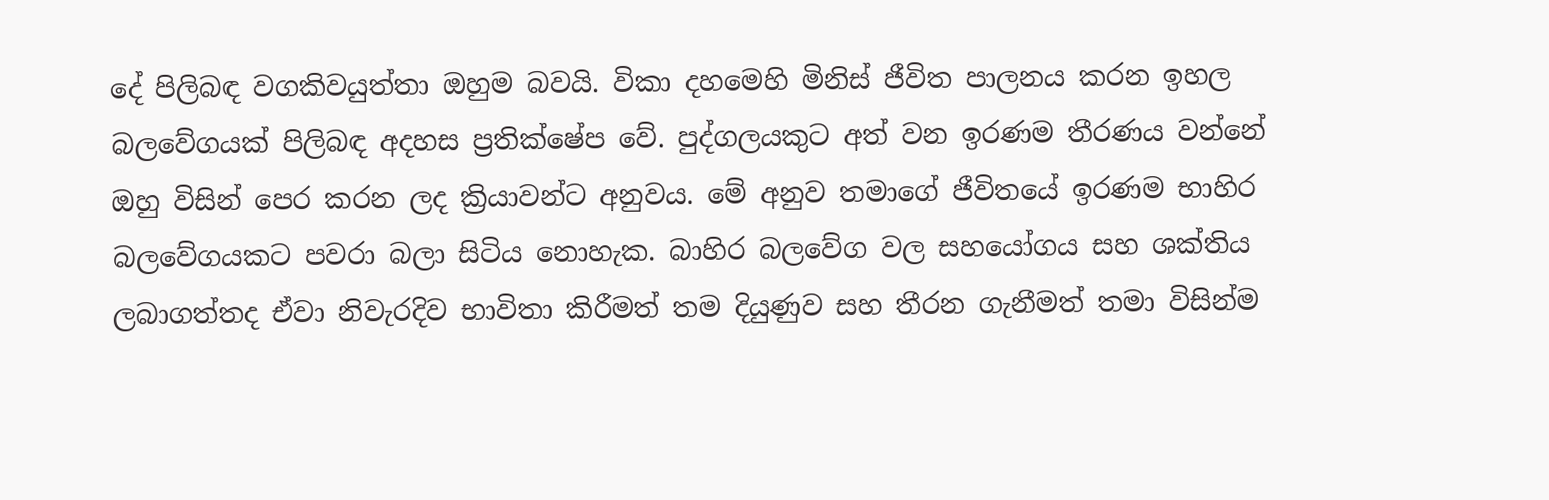දේ පිලිබඳ වගකිවයුත්තා ඔහුම බවයි. විකා දහමෙහි මිනිස් ජීවිත පාලනය කරන ඉහල බලවේගයක් පිලිබඳ අදහස ප්‍රතික්ෂේප වේ. පුද්ගලයකුට අත් වන ඉරණම තීරණය වන්නේ ඔහු විසින් පෙර කරන ලද ක්‍රියාවන්ට අනුවය. මේ අනුව තමාගේ ජීවිතයේ ඉරණම භාහිර බලවේගයකට පවරා බලා සිටිය නොහැක. බාහිර බලවේග වල සහයෝගය සහ ශක්තිය ලබාගත්තද ඒවා නිවැරදිව භාවිතා කිරීමත් තම දියුණුව සහ තීරන ගැනීමත් තමා විසින්ම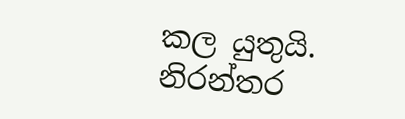කල යුතුයි.
නිරන්තර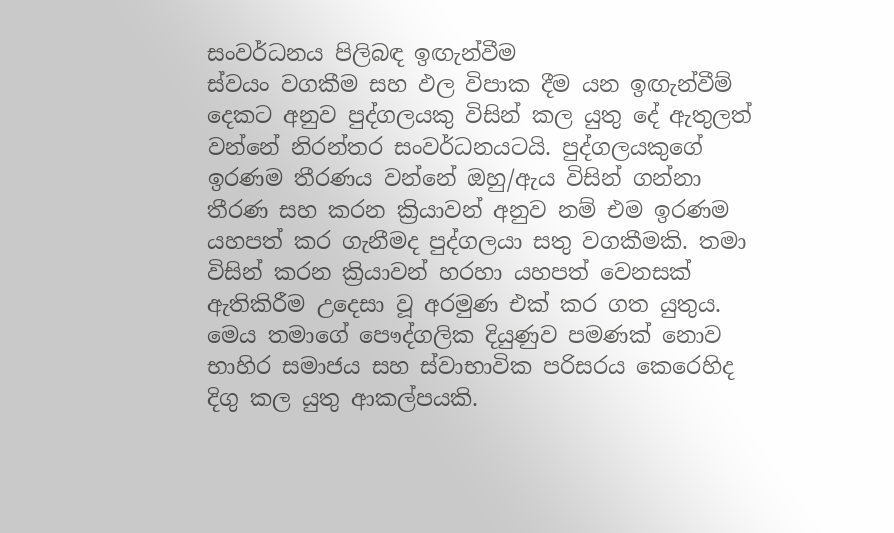සංවර්ධනය පිලිබඳ ඉඟැන්වීම
ස්වයං වගකීම සහ ඵල විපාක දීම යන ඉඟැන්වීම් දෙකට අනුව පුද්ගලයකු විසින් කල යුතු දේ ඇතුලත් වන්නේ නිරන්තර සංවර්ධනයටයි. පුද්ගලයකුගේ ඉරණම තීරණය වන්නේ ඔහු/ඇය විසින් ගන්නා තීරණ සහ කරන ක්‍රියාවන් අනුව නම් එම ඉරණම යහපත් කර ගැනීමද පුද්ගලයා සතු වගකීමකි. තමා විසින් කරන ක්‍රියාවන් හරහා යහපත් වෙනසක් ඇතිකිරීම උදෙසා වූ අරමුණ එක් කර ගත යුතුය. මෙය තමාගේ පෞද්ගලික දියුණුව පමණක් නොව භාහිර සමාජය සහ ස්වාභාවික පරිසරය කෙරෙහිද දිගු කල යුතු ආකල්පයකි.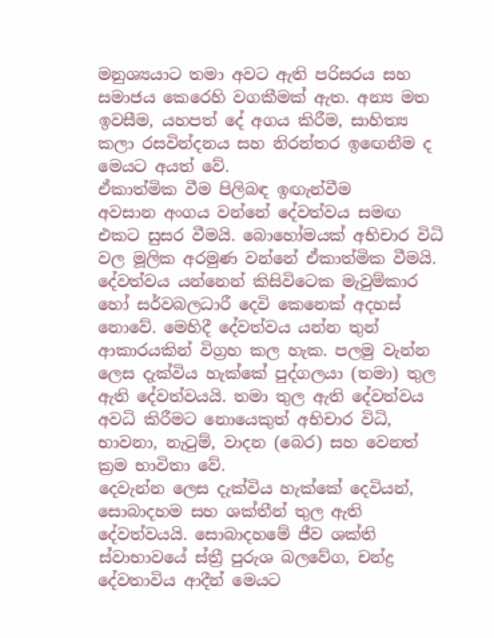මනුශ්‍යයාට තමා අවට ඇති පරිසරය සහ සමාජය කෙරෙහි වගකීමක් ඇත. අන්‍ය මත ඉවසීම, යහපත් දේ අගය කිරීම, සාහිත්‍ය කලා රසවින්දනය සහ නිරන්තර ඉඟෙනීම ද මෙයට අයත් වේ.
ඒකාත්මික වීම පිලිබඳ ඉඟැන්වීම
අවසාන අංගය වන්නේ දේවත්වය සමඟ එකට සුසර වීමයි. බොහෝමයක් අභිචාර විධි වල මූලික අරමුණ වන්නේ ඒකාත්මික වීමයි. දේවත්වය යන්නෙන් කිසිවිටෙක මැවුම්කාර හෝ සර්වබලධාරී දෙවි කෙනෙක් අදහස් නොවේ. මෙහිදී දේවත්වය යන්න තුන් ආකාරයකින් විග්‍රහ කල හැක. පලමු වැන්න ලෙස දැක්විය හැක්කේ පුද්ගලයා (තමා) තුල ඇති දේවත්වයයි. තමා තුල ඇති දේවත්වය අවධි කිරීමට නොයෙකුත් අභිචාර විධි, භාවනා, නැටුම්, වාදන (බෙර) සහ වෙනත් ක්‍රම භාවිතා වේ.
දෙවැන්න ලෙස දැක්විය හැක්කේ දෙවියන්, සොබාදහම සහ ශක්තීන් තුල ඇති දේවත්වයයි. සොබාදහමේ ජීව ශක්ති ස්වාභාවයේ ස්ත්‍රී පුරුශ බලවේග, චන්ද්‍ර දේවතාවිය ආදීන් මෙයට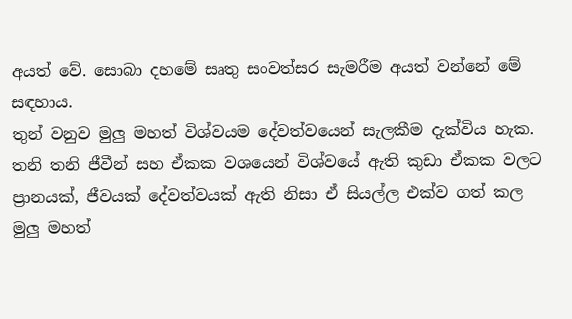අයත් වේ. සොබා දහමේ සෘතු සංවත්සර සැමරීම අයත් වන්නේ මේ සඳහාය.
තුන් වනුව මුලු මහත් විශ්වයම දේවත්වයෙන් සැලකීම දැක්විය හැක. තනි තනි ජීවීන් සහ ඒකක වශයෙන් විශ්වයේ ඇති කුඩා ඒකක වලට ප්‍රානයක්, ජීවයක් දේවත්වයක් ඇති නිසා ඒ සියල්ල එක්ව ගත් කල මුලු මහත්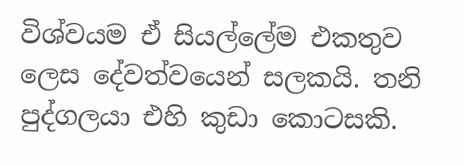විශ්වයම ඒ සියල්ලේම එකතුව ලෙස දේවත්වයෙන් සලකයි. තනි පුද්ගලයා එහි කුඩා කොටසකි.